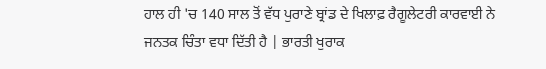ਹਾਲ ਹੀ 'ਚ 140 ਸਾਲ ਤੋਂ ਵੱਧ ਪੁਰਾਣੇ ਬ੍ਰਾਂਡ ਦੇ ਖਿਲਾਫ਼ ਰੈਗੂਲੇਟਰੀ ਕਾਰਵਾਈ ਨੇ ਜਨਤਕ ਚਿੰਤਾ ਵਧਾ ਦਿੱਤੀ ਹੈ | ਭਾਰਤੀ ਖੁਰਾਕ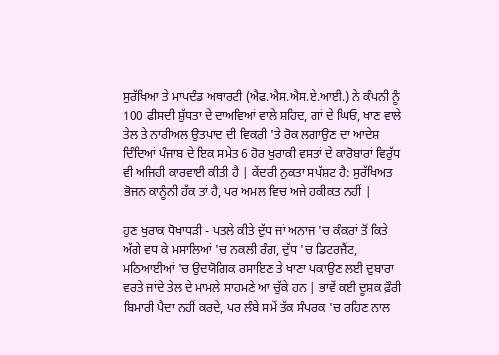ਸੁਰੱਖਿਆ ਤੇ ਮਾਪਦੰਡ ਅਥਾਰਟੀ (ਐਫ.ਐਸ.ਐਸ.ਏ.ਆਈ.) ਨੇ ਕੰਪਨੀ ਨੂੰ 100 ਫੀਸਦੀ ਸ਼ੁੱਧਤਾ ਦੇ ਦਾਅਵਿਆਂ ਵਾਲੇ ਸ਼ਹਿਦ, ਗਾਂ ਦੇ ਘਿਓ, ਖਾਣ ਵਾਲੇ ਤੇਲ ਤੇ ਨਾਰੀਅਲ ਉਤਪਾਦ ਦੀ ਵਿਕਰੀ 'ਤੇ ਰੋਕ ਲਗਾਉਣ ਦਾ ਆਦੇਸ਼ ਦਿੰਦਿਆਂ ਪੰਜਾਬ ਦੇ ਇਕ ਸਮੇਤ 6 ਹੋਰ ਖੁਰਾਕੀ ਵਸਤਾਂ ਦੇ ਕਾਰੋਬਾਰਾਂ ਵਿਰੁੱਧ ਵੀ ਅਜਿਹੀ ਕਾਰਵਾਈ ਕੀਤੀ ਹੈ | ਕੇਂਦਰੀ ਨੁਕਤਾ ਸਪੱਸ਼ਟ ਹੈ: ਸੁਰੱਖਿਅਤ ਭੋਜਨ ਕਾਨੂੰਨੀ ਹੱਕ ਤਾਂ ਹੈ, ਪਰ ਅਮਲ ਵਿਚ ਅਜੇ ਹਕੀਕਤ ਨਹੀਂ |

ਹੁਣ ਖੁਰਾਕ ਧੋਖਾਧੜੀ - ਪਤਲੇ ਕੀਤੇ ਦੁੱਧ ਜਾਂ ਅਨਾਜ 'ਚ ਕੰਕਰਾਂ ਤੋਂ ਕਿਤੇ ਅੱਗੇ ਵਧ ਕੇ ਮਸਾਲਿਆਂ 'ਚ ਨਕਲੀ ਰੰਗ, ਦੁੱਧ 'ਚ ਡਿਟਰਜੈਂਟ, ਮਠਿਆਈਆਂ 'ਚ ਉਦਯੋਗਿਕ ਰਸਾਇਣ ਤੇ ਖਾਣਾ ਪਕਾਉਣ ਲਈ ਦੁਬਾਰਾ ਵਰਤੇ ਜਾਂਦੇ ਤੇਲ ਦੇ ਮਾਮਲੇ ਸਾਹਮਣੇ ਆ ਚੁੱਕੇ ਹਨ | ਭਾਵੇਂ ਕਈ ਦੂਸ਼ਕ ਫ਼ੌਰੀ ਬਿਮਾਰੀ ਪੈਦਾ ਨਹੀਂ ਕਰਦੇ, ਪਰ ਲੰਬੇ ਸਮੇਂ ਤੱਕ ਸੰਪਰਕ 'ਚ ਰਹਿਣ ਨਾਲ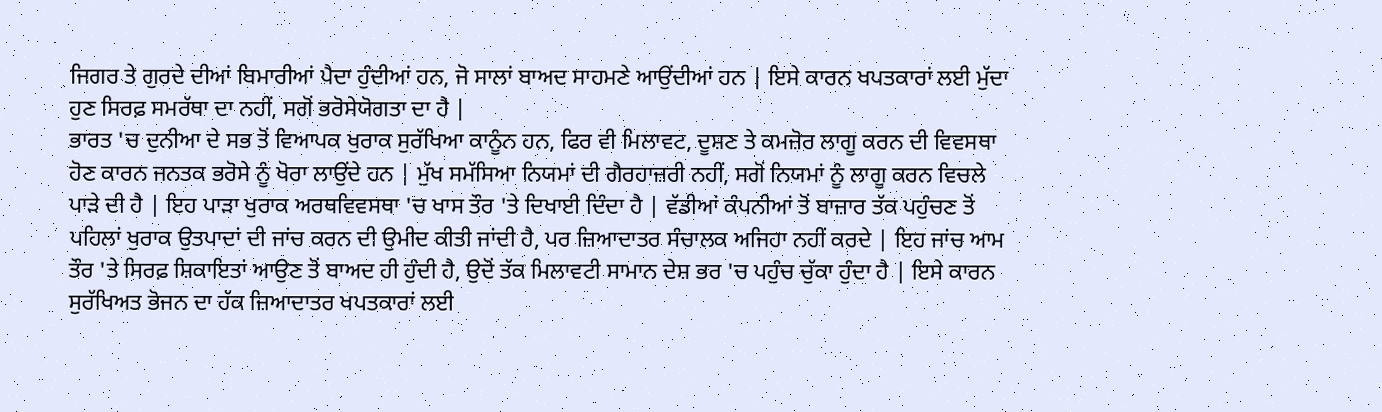ਜਿਗਰ ਤੇ ਗੁਰਦੇ ਦੀਆਂ ਬਿਮਾਰੀਆਂ ਪੈਦਾ ਹੁੰਦੀਆਂ ਹਨ, ਜੋ ਸਾਲਾਂ ਬਾਅਦ ਸਾਹਮਣੇ ਆਉਂਦੀਆਂ ਹਨ | ਇਸੇ ਕਾਰਨ ਖਪਤਕਾਰਾਂ ਲਈ ਮੁੱਦਾ ਹੁਣ ਸਿਰਫ਼ ਸਮਰੱਥਾ ਦਾ ਨਹੀਂ, ਸਗੋਂ ਭਰੋਸੇਯੋਗਤਾ ਦਾ ਹੈ |
ਭਾਰਤ 'ਚ ਦੁਨੀਆ ਦੇ ਸਭ ਤੋਂ ਵਿਆਪਕ ਖੁਰਾਕ ਸੁਰੱਖਿਆ ਕਾਨੂੰਨ ਹਨ, ਫਿਰ ਵੀ ਮਿਲਾਵਟ, ਦੂਸ਼ਣ ਤੇ ਕਮਜ਼ੋਰ ਲਾਗੂ ਕਰਨ ਦੀ ਵਿਵਸਥਾ ਹੋਣ ਕਾਰਨ ਜਨਤਕ ਭਰੋਸੇ ਨੂੰ ਖੋਰਾ ਲਾਉਂਦੇ ਹਨ | ਮੁੱਖ ਸਮੱਸਿਆ ਨਿਯਮਾਂ ਦੀ ਗੈਰਹਾਜ਼ਰੀ ਨਹੀਂ, ਸਗੋਂ ਨਿਯਮਾਂ ਨੂੰ ਲਾਗੂ ਕਰਨ ਵਿਚਲੇ ਪਾੜੇ ਦੀ ਹੈ | ਇਹ ਪਾੜਾ ਖੁਰਾਕ ਅਰਥਵਿਵਸਥਾ 'ਚ ਖਾਸ ਤੌਰ 'ਤੇ ਦਿਖਾਈ ਦਿੰਦਾ ਹੈ | ਵੱਡੀਆਂ ਕੰਪਨੀਆਂ ਤੋਂ ਬਾਜ਼ਾਰ ਤੱਕ ਪਹੁੰਚਣ ਤੋਂ ਪਹਿਲਾਂ ਖੁਰਾਕ ਉਤਪਾਦਾਂ ਦੀ ਜਾਂਚ ਕਰਨ ਦੀ ਉਮੀਦ ਕੀਤੀ ਜਾਂਦੀ ਹੈ, ਪਰ ਜ਼ਿਆਦਾਤਰ ਸੰਚਾਲਕ ਅਜਿਹਾ ਨਹੀਂ ਕਰਦੇ | ਇਹ ਜਾਂਚ ਆਮ ਤੌਰ 'ਤੇ ਸਿਰਫ਼ ਸ਼ਿਕਾਇਤਾਂ ਆਉਣ ਤੋਂ ਬਾਅਦ ਹੀ ਹੁੰਦੀ ਹੈ, ਉਦੋਂ ਤੱਕ ਮਿਲਾਵਟੀ ਸਾਮਾਨ ਦੇਸ਼ ਭਰ 'ਚ ਪਹੁੰਚ ਚੁੱਕਾ ਹੁੰਦਾ ਹੈ | ਇਸੇ ਕਾਰਨ ਸੁਰੱਖਿਅਤ ਭੋਜਨ ਦਾ ਹੱਕ ਜ਼ਿਆਦਾਤਰ ਖਪਤਕਾਰਾਂ ਲਈ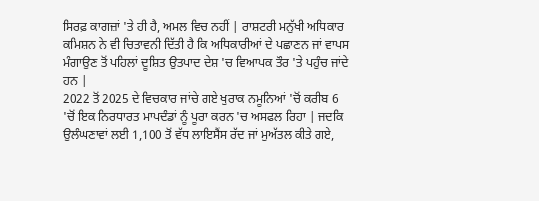ਸਿਰਫ਼ ਕਾਗਜ਼ਾਂ 'ਤੇ ਹੀ ਹੈ, ਅਮਲ ਵਿਚ ਨਹੀਂ | ਰਾਸ਼ਟਰੀ ਮਨੁੱਖੀ ਅਧਿਕਾਰ ਕਮਿਸ਼ਨ ਨੇ ਵੀ ਚਿਤਾਵਨੀ ਦਿੱਤੀ ਹੈ ਕਿ ਅਧਿਕਾਰੀਆਂ ਦੇ ਪਛਾਣਨ ਜਾਂ ਵਾਪਸ ਮੰਗਾਉਣ ਤੋਂ ਪਹਿਲਾਂ ਦੂਸ਼ਿਤ ਉਤਪਾਦ ਦੇਸ਼ 'ਚ ਵਿਆਪਕ ਤੌਰ 'ਤੇ ਪਹੁੰਚ ਜਾਂਦੇ ਹਨ |
2022 ਤੋਂ 2025 ਦੇ ਵਿਚਕਾਰ ਜਾਂਚੇ ਗਏ ਖੁਰਾਕ ਨਮੂਨਿਆਂ 'ਚੋਂ ਕਰੀਬ 6 'ਚੋਂ ਇਕ ਨਿਰਧਾਰਤ ਮਾਪਦੰਡਾਂ ਨੂੰ ਪੂਰਾ ਕਰਨ 'ਚ ਅਸਫਲ ਰਿਹਾ | ਜਦਕਿ ਉਲੰਘਣਾਵਾਂ ਲਈ 1,100 ਤੋਂ ਵੱਧ ਲਾਇਸੈਂਸ ਰੱਦ ਜਾਂ ਮੁਅੱਤਲ ਕੀਤੇ ਗਏ,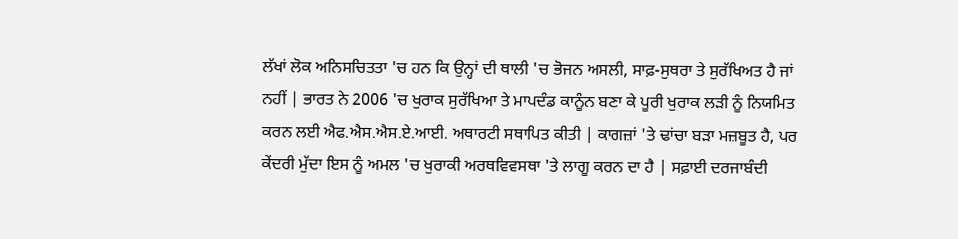ਲੱਖਾਂ ਲੋਕ ਅਨਿਸਚਿਤਤਾ 'ਚ ਹਨ ਕਿ ਉਨ੍ਹਾਂ ਦੀ ਥਾਲੀ 'ਚ ਭੋਜਨ ਅਸਲੀ, ਸਾਫ਼-ਸੁਥਰਾ ਤੇ ਸੁਰੱਖਿਅਤ ਹੈ ਜਾਂ ਨਹੀਂ | ਭਾਰਤ ਨੇ 2006 'ਚ ਖੁਰਾਕ ਸੁਰੱਖਿਆ ਤੇ ਮਾਪਦੰਡ ਕਾਨੂੰਨ ਬਣਾ ਕੇ ਪੂਰੀ ਖੁਰਾਕ ਲੜੀ ਨੂੰ ਨਿਯਮਿਤ ਕਰਨ ਲਈ ਐਫ.ਐਸ.ਐਸ.ਏ.ਆਈ. ਅਥਾਰਟੀ ਸਥਾਪਿਤ ਕੀਤੀ | ਕਾਗਜ਼ਾਂ 'ਤੇ ਢਾਂਚਾ ਬੜਾ ਮਜ਼ਬੂਤ ਹੈ, ਪਰ ਕੇਂਦਰੀ ਮੁੱਦਾ ਇਸ ਨੂੰ ਅਮਲ 'ਚ ਖੁਰਾਕੀ ਅਰਥਵਿਵਸਥਾ 'ਤੇ ਲਾਗੂ ਕਰਨ ਦਾ ਹੈ | ਸਫ਼ਾਈ ਦਰਜਾਬੰਦੀ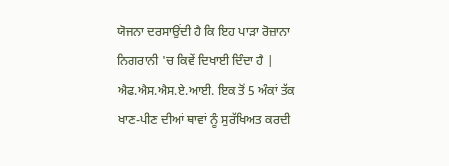ਯੋਜਨਾ ਦਰਸਾਉਂਦੀ ਹੈ ਕਿ ਇਹ ਪਾੜਾ ਰੋਜ਼ਾਨਾ ਨਿਗਰਾਨੀ 'ਚ ਕਿਵੇਂ ਦਿਖਾਈ ਦਿੰਦਾ ਹੈ | ਐਫ.ਐਸ.ਐਸ.ਏ.ਆਈ. ਇਕ ਤੋਂ 5 ਅੰਕਾਂ ਤੱਕ ਖਾਣ-ਪੀਣ ਦੀਆਂ ਥਾਵਾਂ ਨੂੰ ਸੁਰੱਖਿਅਤ ਕਰਦੀ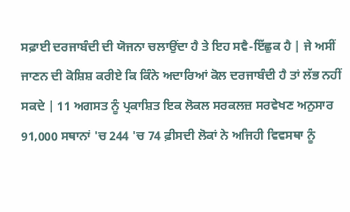ਸਫ਼ਾਈ ਦਰਜਾਬੰਦੀ ਦੀ ਯੋਜਨਾ ਚਲਾਉਂਦਾ ਹੈ ਤੇ ਇਹ ਸਵੈ-ਇੱਛੁਕ ਹੈ | ਜੇ ਅਸੀਂ ਜਾਣਨ ਦੀ ਕੋਸ਼ਿਸ਼ ਕਰੀਏ ਕਿ ਕਿੰਨੇ ਅਦਾਰਿਆਂ ਕੋਲ ਦਰਜਾਬੰਦੀ ਹੈ ਤਾਂ ਲੱਭ ਨਹੀਂ ਸਕਦੇ | 11 ਅਗਸਤ ਨੂੰ ਪ੍ਰਕਾਸ਼ਿਤ ਇਕ ਲੋਕਲ ਸਰਕਲਜ਼ ਸਰਵੇਖਣ ਅਨੁਸਾਰ 91,000 ਸਥਾਨਾਂ 'ਚ 244 'ਚ 74 ਫ਼ੀਸਦੀ ਲੋਕਾਂ ਨੇ ਅਜਿਹੀ ਵਿਵਸਥਾ ਨੂੰ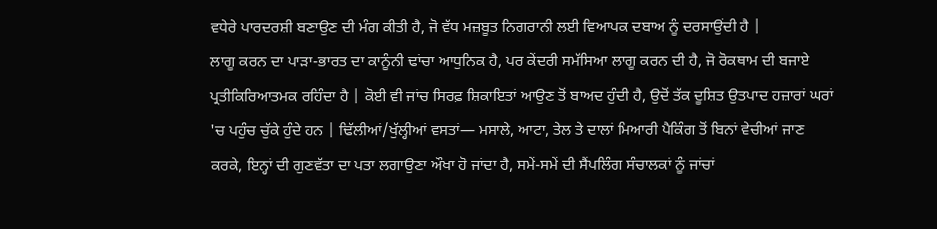ਵਧੇਰੇ ਪਾਰਦਰਸ਼ੀ ਬਣਾਉਣ ਦੀ ਮੰਗ ਕੀਤੀ ਹੈ, ਜੋ ਵੱਧ ਮਜ਼ਬੂਤ ਨਿਗਰਾਨੀ ਲਈ ਵਿਆਪਕ ਦਬਾਅ ਨੂੰ ਦਰਸਾਉਂਦੀ ਹੈ |
ਲਾਗੂ ਕਰਨ ਦਾ ਪਾੜਾ-ਭਾਰਤ ਦਾ ਕਾਨੂੰਨੀ ਢਾਂਚਾ ਆਧੁਨਿਕ ਹੈ, ਪਰ ਕੇਂਦਰੀ ਸਮੱਸਿਆ ਲਾਗੂ ਕਰਨ ਦੀ ਹੈ, ਜੋ ਰੋਕਥਾਮ ਦੀ ਬਜਾਏ ਪ੍ਰਤੀਕਿਰਿਆਤਮਕ ਰਹਿੰਦਾ ਹੈ | ਕੋਈ ਵੀ ਜਾਂਚ ਸਿਰਫ਼ ਸ਼ਿਕਾਇਤਾਂ ਆਉਣ ਤੋਂ ਬਾਅਦ ਹੁੰਦੀ ਹੈ, ਉਦੋਂ ਤੱਕ ਦੂਸ਼ਿਤ ਉਤਪਾਦ ਹਜ਼ਾਰਾਂ ਘਰਾਂ 'ਚ ਪਹੁੰਚ ਚੁੱਕੇ ਹੁੰਦੇ ਹਨ | ਢਿੱਲੀਆਂ/ਖੁੱਲ੍ਹੀਆਂ ਵਸਤਾਂ— ਮਸਾਲੇ, ਆਟਾ, ਤੇਲ ਤੇ ਦਾਲਾਂ ਮਿਆਰੀ ਪੈਕਿੰਗ ਤੋਂ ਬਿਨਾਂ ਵੇਚੀਆਂ ਜਾਣ ਕਰਕੇ, ਇਨ੍ਹਾਂ ਦੀ ਗੁਣਵੱਤਾ ਦਾ ਪਤਾ ਲਗਾਉਣਾ ਔਖਾ ਹੋ ਜਾਂਦਾ ਹੈ, ਸਮੇਂ-ਸਮੇਂ ਦੀ ਸੈਂਪਲਿੰਗ ਸੰਚਾਲਕਾਂ ਨੂੰ ਜਾਂਚਾਂ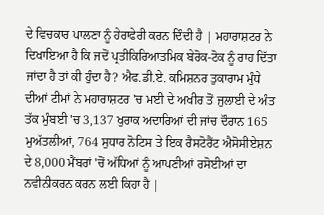ਦੇ ਵਿਚਕਾਰ ਪਾਲਣਾ ਨੂੰ ਹੇਰਾਫੇਰੀ ਕਰਨ ਦਿੰਦੀ ਹੈ | ਮਹਾਰਾਸ਼ਟਰ ਨੇ ਦਿਖਾਇਆ ਹੈ ਕਿ ਜਦੋਂ ਪ੍ਰਤੀਕਿਰਿਆਤਮਿਕ ਬੇਰੋਕ-ਟੋਕ ਨੂੰ ਰਾਹ ਦਿੱਤਾ ਜਾਂਦਾ ਹੈ ਤਾਂ ਕੀ ਹੁੰਦਾ ਹੈ? ਐਫ.ਡੀ.ਏ. ਕਮਿਸ਼ਨਰ ਤੁਕਾਰਾਮ ਮੁੰਧੇ ਦੀਆਂ ਟੀਮਾਂ ਨੇ ਮਹਾਰਾਸ਼ਟਰ 'ਚ ਮਈ ਦੇ ਅਖੀਰ ਤੋਂ ਜੁਲਾਈ ਦੇ ਅੰਤ ਤੱਕ ਮੁੰਬਈ 'ਚ 3,137 ਖੁਰਾਕ ਅਦਾਰਿਆਂ ਦੀ ਜਾਂਚ ਦੌਰਾਨ 165 ਮੁਅੱਤਲੀਆਂ, 764 ਸੁਧਾਰ ਨੋਟਿਸ ਤੇ ਇਕ ਰੈਸਟੋਰੈਂਟ ਐਸੋਸੀਏਸ਼ਨ ਦੇ 8,000 ਮੈਂਬਰਾਂ 'ਚੋਂ ਅੱਧਿਆਂ ਨੂੰ ਆਪਣੀਆਂ ਰਸੋਈਆਂ ਦਾ ਨਵੀਨੀਕਰਨ ਕਰਨ ਲਈ ਕਿਹਾ ਹੈ |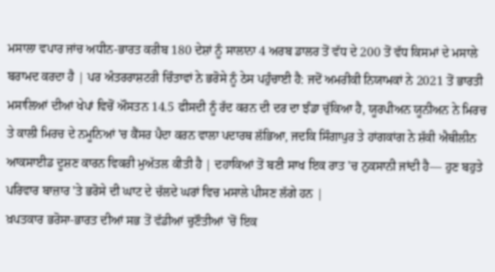ਮਸਾਲਾ ਵਪਾਰ ਜਾਂਚ ਅਧੀਨ-ਭਾਰਤ ਕਰੀਬ 180 ਦੇਸ਼ਾਂ ਨੂੰ ਸਾਲਾਨਾ 4 ਅਰਬ ਡਾਲਰ ਤੋਂ ਵੱਧ ਦੇ 200 ਤੋਂ ਵੱਧ ਕਿਸਮਾਂ ਦੇ ਮਸਾਲੇ ਬਰਾਮਦ ਕਰਦਾ ਹੈ | ਪਰ ਅੰਤਰਰਾਸ਼ਟਰੀ ਚਿੰਤਾਵਾਂ ਨੇ ਭਰੋਸੇ ਨੂੰ ਠੇਸ ਪਹੁੰਚਾਈ ਹੈ: ਜਦੋਂ ਅਮਰੀਕੀ ਨਿਯਾਮਕਾਂ ਨੇ 2021 ਤੋਂ ਭਾਰਤੀ ਮਸਾਲਿਆਂ ਦੀਆਂ ਖੇਪਾਂ ਵਿਚੋਂ ਔਸਤਨ 14.5 ਫੀਸਦੀ ਨੂੰ ਰੱਦ ਕਰਨ ਦੀ ਦਰ ਦਾ ਝੰਡਾ ਚੁੱਕਿਆ ਹੈ, ਯੂਰਪੀਅਨ ਯੂਨੀਅਨ ਨੇ ਮਿਰਚ ਤੇ ਕਾਲੀ ਮਿਰਚ ਦੇ ਨਮੂਨਿਆਂ 'ਚ ਕੈਂਸਰ ਪੈਦਾ ਕਰਨ ਵਾਲਾ ਪਦਾਰਥ ਲੱਭਿਆ, ਜਦਕਿ ਸਿੰਗਾਪੁਰ ਤੇ ਹਾਂਗਕਾਂਗ ਨੇ ਸ਼ੱਕੀ ਐਥੀਲੀਨ ਆਕਸਾਈਡ ਦੂਸ਼ਣ ਕਾਰਨ ਵਿਕਰੀ ਮੁਅੱਤਲ ਕੀਤੀ ਹੈ | ਦਹਾਕਿਆਂ ਤੋਂ ਬਣੀ ਸਾਖ ਇਕ ਰਾਤ 'ਚ ਨੁਕਸਾਨੀ ਜਾਂਦੀ ਹੈ— ਹੁਣ ਬਹੁਤੇ ਪਰਿਵਾਰ ਬਾਜ਼ਾਰ 'ਤੇ ਭਰੋਸੇ ਦੀ ਘਾਟ ਦੇ ਚੱਲਦੇ ਘਰਾਂ ਵਿਚ ਮਸਾਲੇ ਪੀਸਣ ਲੱਗੇ ਹਨ |
ਖ਼ਪਤਕਾਰ ਭਰੋਸਾ-ਭਾਰਤ ਦੀਆਂ ਸਭ ਤੋਂ ਵੱਡੀਆਂ ਚੁਣੌਤੀਆਂ 'ਚੋਂ ਇਕ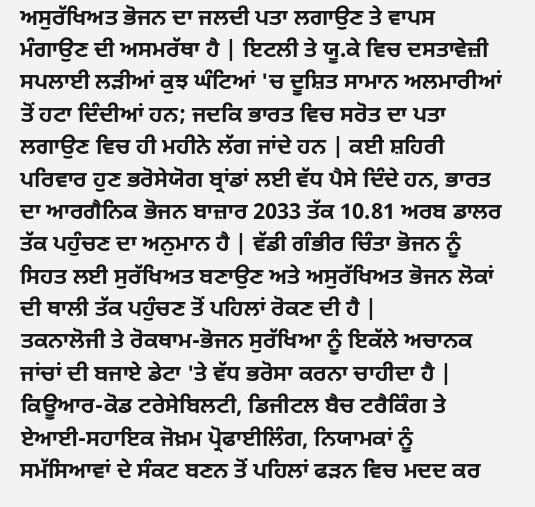ਅਸੁਰੱਖਿਅਤ ਭੋਜਨ ਦਾ ਜਲਦੀ ਪਤਾ ਲਗਾਉਣ ਤੇ ਵਾਪਸ ਮੰਗਾਉਣ ਦੀ ਅਸਮਰੱਥਾ ਹੈ | ਇਟਲੀ ਤੇ ਯੂ.ਕੇ ਵਿਚ ਦਸਤਾਵੇਜ਼ੀ ਸਪਲਾਈ ਲੜੀਆਂ ਕੁਝ ਘੰਟਿਆਂ 'ਚ ਦੂਸ਼ਿਤ ਸਾਮਾਨ ਅਲਮਾਰੀਆਂ ਤੋਂ ਹਟਾ ਦਿੰਦੀਆਂ ਹਨ; ਜਦਕਿ ਭਾਰਤ ਵਿਚ ਸਰੋਤ ਦਾ ਪਤਾ ਲਗਾਉਣ ਵਿਚ ਹੀ ਮਹੀਨੇ ਲੱਗ ਜਾਂਦੇ ਹਨ | ਕਈ ਸ਼ਹਿਰੀ ਪਰਿਵਾਰ ਹੁਣ ਭਰੋਸੇਯੋਗ ਬ੍ਰਾਂਡਾਂ ਲਈ ਵੱਧ ਪੈਸੇ ਦਿੰਦੇ ਹਨ, ਭਾਰਤ ਦਾ ਆਰਗੈਨਿਕ ਭੋਜਨ ਬਾਜ਼ਾਰ 2033 ਤੱਕ 10.81 ਅਰਬ ਡਾਲਰ ਤੱਕ ਪਹੁੰਚਣ ਦਾ ਅਨੁਮਾਨ ਹੈ | ਵੱਡੀ ਗੰਭੀਰ ਚਿੰਤਾ ਭੋਜਨ ਨੂੰ ਸਿਹਤ ਲਈ ਸੁਰੱਖਿਅਤ ਬਣਾਉਣ ਅਤੇ ਅਸੁਰੱਖਿਅਤ ਭੋਜਨ ਲੋਕਾਂ ਦੀ ਥਾਲੀ ਤੱਕ ਪਹੁੰਚਣ ਤੋਂ ਪਹਿਲਾਂ ਰੋਕਣ ਦੀ ਹੈ |
ਤਕਨਾਲੋਜੀ ਤੇ ਰੋਕਥਾਮ-ਭੋਜਨ ਸੁਰੱਖਿਆ ਨੂੰ ਇਕੱਲੇ ਅਚਾਨਕ ਜਾਂਚਾਂ ਦੀ ਬਜਾਏ ਡੇਟਾ 'ਤੇ ਵੱਧ ਭਰੋਸਾ ਕਰਨਾ ਚਾਹੀਦਾ ਹੈ | ਕਿਊਆਰ-ਕੋਡ ਟਰੇਸੇਬਿਲਟੀ, ਡਿਜੀਟਲ ਬੈਚ ਟਰੈਕਿੰਗ ਤੇ ਏਆਈ-ਸਹਾਇਕ ਜੋਖ਼ਮ ਪ੍ਰੋਫਾਈਲਿੰਗ, ਨਿਯਾਮਕਾਂ ਨੂੰ ਸਮੱਸਿਆਵਾਂ ਦੇ ਸੰਕਟ ਬਣਨ ਤੋਂ ਪਹਿਲਾਂ ਫੜਨ ਵਿਚ ਮਦਦ ਕਰ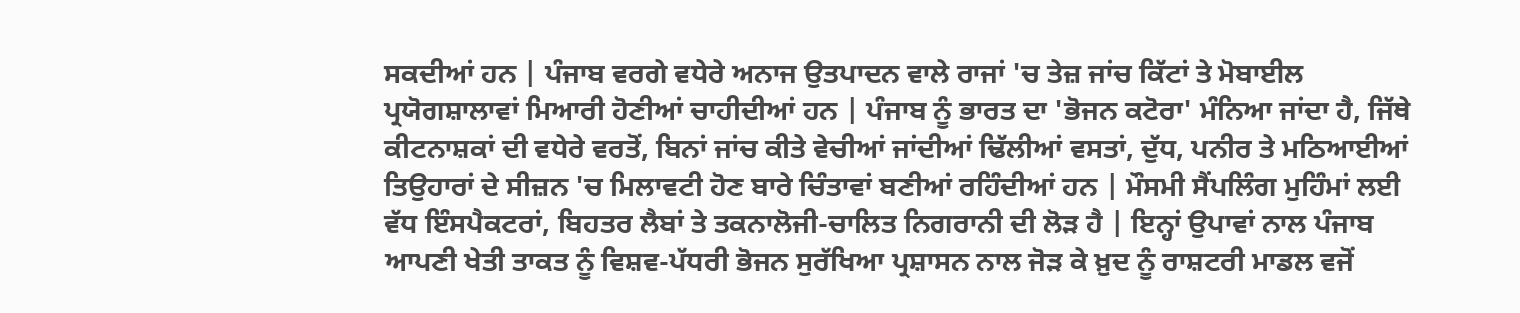ਸਕਦੀਆਂ ਹਨ | ਪੰਜਾਬ ਵਰਗੇ ਵਧੇਰੇ ਅਨਾਜ ਉਤਪਾਦਨ ਵਾਲੇ ਰਾਜਾਂ 'ਚ ਤੇਜ਼ ਜਾਂਚ ਕਿੱਟਾਂ ਤੇ ਮੋਬਾਈਲ ਪ੍ਰਯੋਗਸ਼ਾਲਾਵਾਂ ਮਿਆਰੀ ਹੋਣੀਆਂ ਚਾਹੀਦੀਆਂ ਹਨ | ਪੰਜਾਬ ਨੂੰ ਭਾਰਤ ਦਾ 'ਭੋਜਨ ਕਟੋਰਾ' ਮੰਨਿਆ ਜਾਂਦਾ ਹੈ, ਜਿੱਥੇ ਕੀਟਨਾਸ਼ਕਾਂ ਦੀ ਵਧੇਰੇ ਵਰਤੋਂ, ਬਿਨਾਂ ਜਾਂਚ ਕੀਤੇ ਵੇਚੀਆਂ ਜਾਂਦੀਆਂ ਢਿੱਲੀਆਂ ਵਸਤਾਂ, ਦੁੱਧ, ਪਨੀਰ ਤੇ ਮਠਿਆਈਆਂ ਤਿਉਹਾਰਾਂ ਦੇ ਸੀਜ਼ਨ 'ਚ ਮਿਲਾਵਟੀ ਹੋਣ ਬਾਰੇ ਚਿੰਤਾਵਾਂ ਬਣੀਆਂ ਰਹਿੰਦੀਆਂ ਹਨ | ਮੌਸਮੀ ਸੈਂਪਲਿੰਗ ਮੁਹਿੰਮਾਂ ਲਈ ਵੱਧ ਇੰਸਪੈਕਟਰਾਂ, ਬਿਹਤਰ ਲੈਬਾਂ ਤੇ ਤਕਨਾਲੋਜੀ-ਚਾਲਿਤ ਨਿਗਰਾਨੀ ਦੀ ਲੋੜ ਹੈ | ਇਨ੍ਹਾਂ ਉਪਾਵਾਂ ਨਾਲ ਪੰਜਾਬ ਆਪਣੀ ਖੇਤੀ ਤਾਕਤ ਨੂੰ ਵਿਸ਼ਵ-ਪੱਧਰੀ ਭੋਜਨ ਸੁਰੱਖਿਆ ਪ੍ਰਸ਼ਾਸਨ ਨਾਲ ਜੋੜ ਕੇ ਖ਼ੁਦ ਨੂੰ ਰਾਸ਼ਟਰੀ ਮਾਡਲ ਵਜੋਂ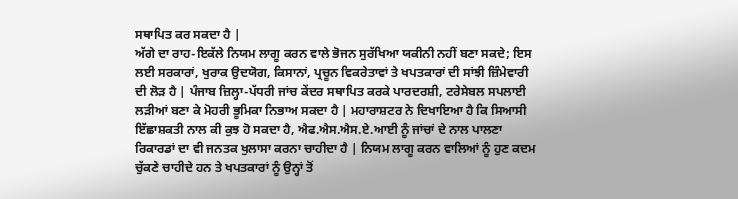ਸਥਾਪਿਤ ਕਰ ਸਕਦਾ ਹੈ |
ਅੱਗੇ ਦਾ ਰਾਹ-ਇਕੱਲੇ ਨਿਯਮ ਲਾਗੂ ਕਰਨ ਵਾਲੇ ਭੋਜਨ ਸੁਰੱਖਿਆ ਯਕੀਨੀ ਨਹੀਂ ਬਣਾ ਸਕਦੇ; ਇਸ ਲਈ ਸਰਕਾਰਾਂ, ਖੁਰਾਕ ਉਦਯੋਗ, ਕਿਸਾਨਾਂ, ਪ੍ਰਚੂਨ ਵਿਕਰੇਤਾਵਾਂ ਤੇ ਖਪਤਕਾਰਾਂ ਦੀ ਸਾਂਝੀ ਜ਼ਿੰਮੇਵਾਰੀ ਦੀ ਲੋੜ ਹੈ | ਪੰਜਾਬ ਜ਼ਿਲ੍ਹਾ-ਪੱਧਰੀ ਜਾਂਚ ਕੇਂਦਰ ਸਥਾਪਿਤ ਕਰਕੇ ਪਾਰਦਰਸ਼ੀ, ਟਰੇਸੇਬਲ ਸਪਲਾਈ ਲੜੀਆਂ ਬਣਾ ਕੇ ਮੋਹਰੀ ਭੂਮਿਕਾ ਨਿਭਾਅ ਸਕਦਾ ਹੈ | ਮਹਾਰਾਸ਼ਟਰ ਨੇ ਦਿਖਾਇਆ ਹੈ ਕਿ ਸਿਆਸੀ ਇੱਛਾਸ਼ਕਤੀ ਨਾਲ ਕੀ ਕੁਝ ਹੋ ਸਕਦਾ ਹੈ, ਐਫ.ਐਸ.ਐਸ.ਏ.ਆਈ ਨੂੰ ਜਾਂਚਾਂ ਦੇ ਨਾਲ ਪਾਲਣਾ ਰਿਕਾਰਡਾਂ ਦਾ ਵੀ ਜਨਤਕ ਖੁਲਾਸਾ ਕਰਨਾ ਚਾਹੀਦਾ ਹੈ | ਨਿਯਮ ਲਾਗੂ ਕਰਨ ਵਾਲਿਆਂ ਨੂੰ ਹੁਣ ਕਦਮ ਚੁੱਕਣੇ ਚਾਹੀਦੇ ਹਨ ਤੇ ਖਪਤਕਾਰਾਂ ਨੂੰ ਉਨ੍ਹਾਂ ਤੋਂ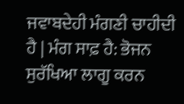ਜਵਾਬਦੇਹੀ ਮੰਗਣੀ ਚਾਹੀਦੀ ਹੈ | ਮੰਗ ਸਾਫ਼ ਹੈ: ਭੋਜਨ ਸੁਰੱਖਿਆ ਲਾਗੂ ਕਰਨ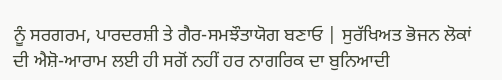ਨੂੰ ਸਰਗਰਮ, ਪਾਰਦਰਸ਼ੀ ਤੇ ਗੈਰ-ਸਮਝੌਤਾਯੋਗ ਬਣਾਓ | ਸੁਰੱਖਿਅਤ ਭੋਜਨ ਲੋਕਾਂ ਦੀ ਐਸ਼ੋ-ਆਰਾਮ ਲਈ ਹੀ ਸਗੋਂ ਨਹੀਂ ਹਰ ਨਾਗਰਿਕ ਦਾ ਬੁਨਿਆਦੀ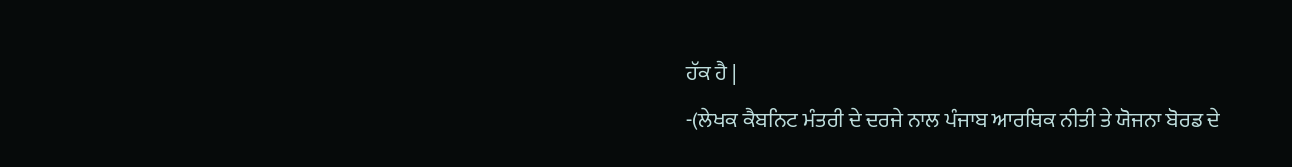ਹੱਕ ਹੈ |
-(ਲੇਖਕ ਕੈਬਨਿਟ ਮੰਤਰੀ ਦੇ ਦਰਜੇ ਨਾਲ ਪੰਜਾਬ ਆਰਥਿਕ ਨੀਤੀ ਤੇ ਯੋਜਨਾ ਬੋਰਡ ਦੇ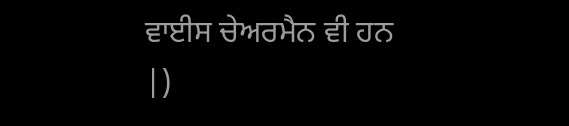ਵਾਈਸ ਚੇਅਰਮੈਨ ਵੀ ਹਨ |)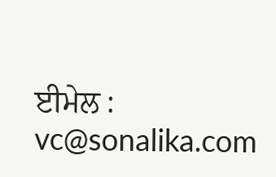ਈਮੇਲ : vc@sonalika.com